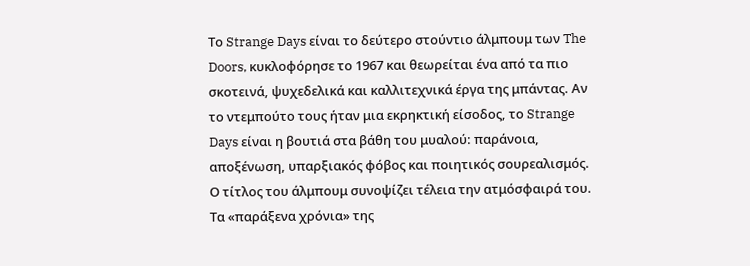Το Strange Days είναι το δεύτερο στούντιο άλμπουμ των The Doors, κυκλοφόρησε το 1967 και θεωρείται ένα από τα πιο σκοτεινά, ψυχεδελικά και καλλιτεχνικά έργα της μπάντας. Αν το ντεμπούτο τους ήταν μια εκρηκτική είσοδος, το Strange Days είναι η βουτιά στα βάθη του μυαλού: παράνοια, αποξένωση, υπαρξιακός φόβος και ποιητικός σουρεαλισμός.
Ο τίτλος του άλμπουμ συνοψίζει τέλεια την ατμόσφαιρά του. Τα «παράξενα χρόνια» της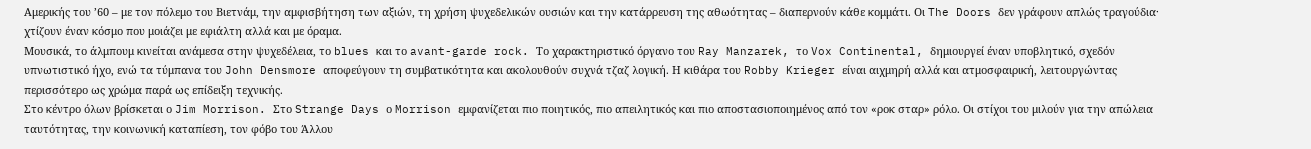Αμερικής του ’60 – με τον πόλεμο του Βιετνάμ, την αμφισβήτηση των αξιών, τη χρήση ψυχεδελικών ουσιών και την κατάρρευση της αθωότητας – διαπερνούν κάθε κομμάτι. Οι The Doors δεν γράφουν απλώς τραγούδια· χτίζουν έναν κόσμο που μοιάζει με εφιάλτη αλλά και με όραμα.
Μουσικά, το άλμπουμ κινείται ανάμεσα στην ψυχεδέλεια, το blues και το avant-garde rock. Το χαρακτηριστικό όργανο του Ray Manzarek, το Vox Continental, δημιουργεί έναν υποβλητικό, σχεδόν υπνωτιστικό ήχο, ενώ τα τύμπανα του John Densmore αποφεύγουν τη συμβατικότητα και ακολουθούν συχνά τζαζ λογική. Η κιθάρα του Robby Krieger είναι αιχμηρή αλλά και ατμοσφαιρική, λειτουργώντας περισσότερο ως χρώμα παρά ως επίδειξη τεχνικής.
Στο κέντρο όλων βρίσκεται ο Jim Morrison. Στο Strange Days ο Morrison εμφανίζεται πιο ποιητικός, πιο απειλητικός και πιο αποστασιοποιημένος από τον «ροκ σταρ» ρόλο. Οι στίχοι του μιλούν για την απώλεια ταυτότητας, την κοινωνική καταπίεση, τον φόβο του Άλλου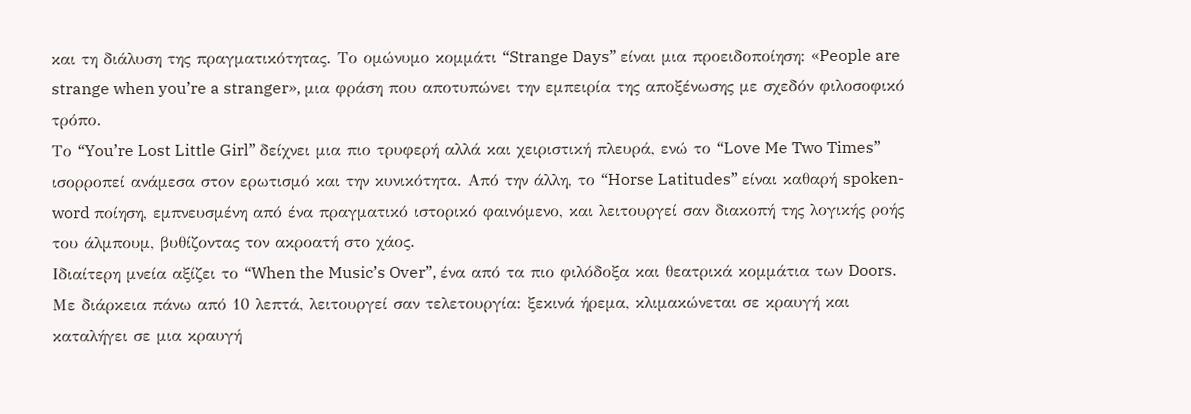και τη διάλυση της πραγματικότητας. Το ομώνυμο κομμάτι “Strange Days” είναι μια προειδοποίηση: «People are strange when you’re a stranger», μια φράση που αποτυπώνει την εμπειρία της αποξένωσης με σχεδόν φιλοσοφικό τρόπο.
Το “You’re Lost Little Girl” δείχνει μια πιο τρυφερή αλλά και χειριστική πλευρά, ενώ το “Love Me Two Times” ισορροπεί ανάμεσα στον ερωτισμό και την κυνικότητα. Από την άλλη, το “Horse Latitudes” είναι καθαρή spoken-word ποίηση, εμπνευσμένη από ένα πραγματικό ιστορικό φαινόμενο, και λειτουργεί σαν διακοπή της λογικής ροής του άλμπουμ, βυθίζοντας τον ακροατή στο χάος.
Ιδιαίτερη μνεία αξίζει το “When the Music’s Over”, ένα από τα πιο φιλόδοξα και θεατρικά κομμάτια των Doors. Με διάρκεια πάνω από 10 λεπτά, λειτουργεί σαν τελετουργία: ξεκινά ήρεμα, κλιμακώνεται σε κραυγή και καταλήγει σε μια κραυγή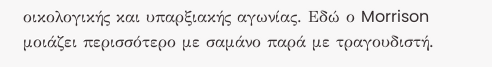οικολογικής και υπαρξιακής αγωνίας. Εδώ ο Morrison μοιάζει περισσότερο με σαμάνο παρά με τραγουδιστή.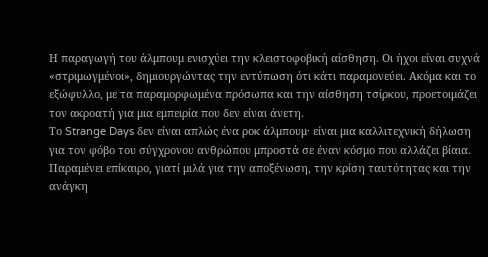Η παραγωγή του άλμπουμ ενισχύει την κλειστοφοβική αίσθηση. Οι ήχοι είναι συχνά «στριμωγμένοι», δημιουργώντας την εντύπωση ότι κάτι παραμονεύει. Ακόμα και το εξώφυλλο, με τα παραμορφωμένα πρόσωπα και την αίσθηση τσίρκου, προετοιμάζει τον ακροατή για μια εμπειρία που δεν είναι άνετη.
Το Strange Days δεν είναι απλώς ένα ροκ άλμπουμ· είναι μια καλλιτεχνική δήλωση για τον φόβο του σύγχρονου ανθρώπου μπροστά σε έναν κόσμο που αλλάζει βίαια. Παραμένει επίκαιρο, γιατί μιλά για την αποξένωση, την κρίση ταυτότητας και την ανάγκη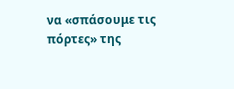να «σπάσουμε τις πόρτες» της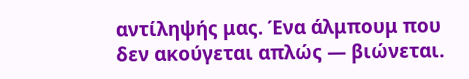αντίληψής μας. Ένα άλμπουμ που δεν ακούγεται απλώς — βιώνεται.